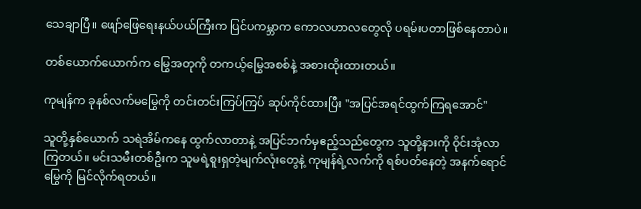သေချာပြီ။ ဖျော်ဖြေရေးနယ်ပယ်ကြီးက ပြင်ပကမ္ဘာက ကောလဟာလတွေလို ပရမ်းပတာဖြစ်နေတာပဲ။

တစ်ယောက်ယောက်က မြွေအတုကို တကယ့်မြွေအစစ်နဲ့ အစားထိုးထားတယ်။

ကုမျန်က ခုနစ်လက်မမြွေကို တင်းတင်းကြပ်ကြပ် ဆုပ်ကိုင်ထားပြီး "အပြင်အရင်ထွက်ကြရအောင်"

သူတို့နှစ်ယောက် သရဲအိမ်ကနေ ထွက်လာတာနဲ့ အပြင်ဘက်မှဧည့်သည်တွေက သူတို့နားကို ဝိုင်းအုံလာကြတယ်။ မင်းသမီးတစ်ဦးက သူမရဲ့စူးရှတဲ့မျက်လုံးတွေနဲ့ ကုမျန်ရဲ့လက်ကို ရစ်ပတ်နေတဲ့ အနက်ရောင်မြွေကို မြင်လိုက်ရတယ်။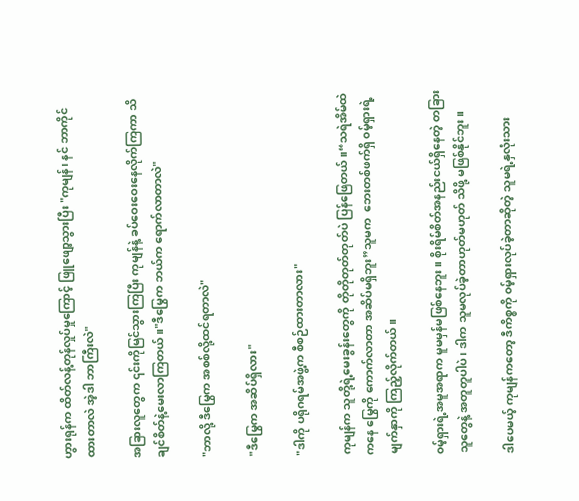ဟွားရုန်က ထိတ်လန့်တုန်လှုပ်မှုကြောင့် ဖြူဖျော့သွားပြီး "ကုမျန်၊ နင် ဘာကိုင်ထားတာလဲ အဲ့ဒါ ဘာကြီးလဲ"

အခြားလူတွေက ၎င်းကိုမြင်သွားကြပြီး ကုမျန်နဲ့ ခပ်ဝေးဝေးနေလိုက်ကြကာ သိချင်စိတ်နဲ့မေးလာကြတယ်။"ဒီမြွေက ဘယ်က ရောက်လာတာလဲ"

"ဘာလို့ ဒီမြွေက အစစ်လို့ထင်ရတာလဲ"

"ဒီမြွေက အဆိပ်ရှိလား"

"ဒါကို ပရိုဂရမ်အဖွဲ့က စီစဉ်ထားတာလား"

ကုမျန်က သူတို့ရဲ့မေးခွန်းတွေကို တိုတိုတုတ်တုတ်ပဲ ပြန်ဖြေတယ်။“သရဲအိမ်ထဲကနေ မြွေကို ကောက်လာတာ အဆိပ်မရှိဘူး”သူမက ‌ ဘေးတစ်ဖက်ရှိ ၀မ့်ရှားရဲ့မျက်နှာကို ကြည့်လိုက်တယ်။

၀မ့်ရှားရဲ့အမူအရာက မူမမှန်မဖြစ်နေဘူး။ စိုးရိမ်စိတ်အနည်းငယ်ရှိနေတဲ့ တခြားသူတွေနဲ့ အတူတူပါပဲ၊ ဒါက သူမလုပ်ခဲ့တာဟုတ်မဟုတ် သိဖို့ မဖြစ်နိုင်ဘူး။

ဒါပေမယ့် ကုမျန်ကတော့ ဒီကိစ္စကို ၀မ့်ရှားလုပ်ခဲ့တာဆိုတဲ့ သူမရဲ့နှလုံးသား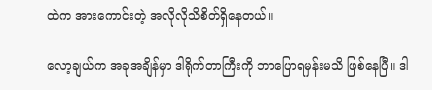ထဲက အားကောင်းတဲ့ အလိုလိုသိစိတ်ရှိနေတယ်။

လော့ချယ်က အခုအချိန်မှာ ဒါရိုက်တာကြီးကို ဘာပြောရမှန်းမသိ ဖြစ်နေပြီ။ ဒါ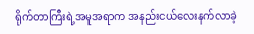ရိုက်တာကြီးရဲ့အမူအရာက အနည်းငယ်လေးနက်လာခဲ့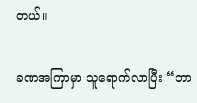တယ်။

ခဏအကြာမှာ သူရောက်လာပြီး “ဘာ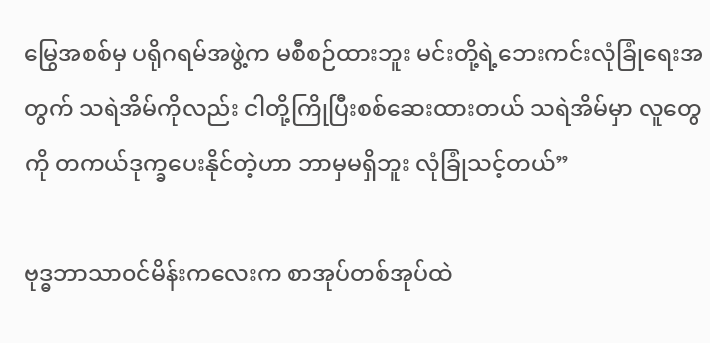မြွေအစစ်မှ ပရိုဂရမ်အဖွဲ့က မစီစဉ်ထားဘူး မင်းတို့ရဲ့ဘေးကင်းလုံခြုံရေးအတွက် သရဲအိမ်ကိုလည်း ငါတို့ကြိုပြီးစစ်ဆေးထားတယ် သရဲအိမ်မှာ လူတွေကို တကယ်ဒုက္ခပေးနိုင်တဲ့ဟာ ဘာမှမရှိဘူး လုံခြုံသင့်တယ်”

ဗုဒ္ဓဘာသာ၀င်မိန်းကလေးက စာအုပ်တစ်အုပ်ထဲ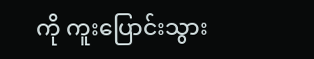ကို ကူးပြောင်းသွား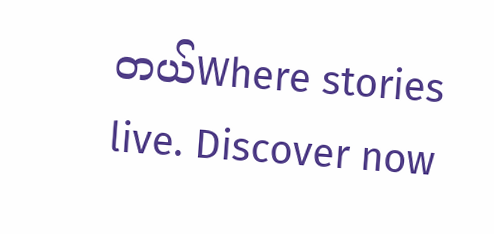တယ်Where stories live. Discover now